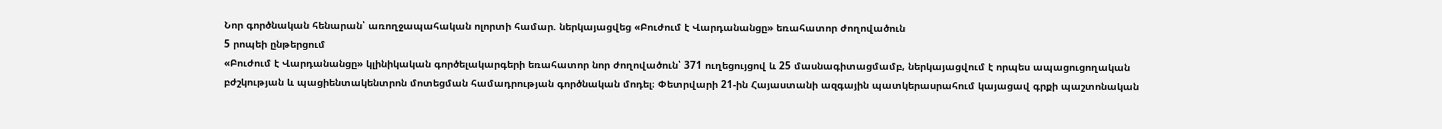Նոր գործնական հենարան՝ առողջապահական ոլորտի համար. ներկայացվեց «Բուժում է Վարդանանցը» եռահատոր ժողովածուն
5 րոպեի ընթերցում
«Բուժում է Վարդանանցը» կլինիկական գործելակարգերի եռահատոր նոր ժողովածուն՝ 371 ուղեցույցով և 25 մասնագիտացմամբ, ներկայացվում է որպես ապացուցողական բժշկության և պացիենտակենտրոն մոտեցման համադրության գործնական մոդել։ Փետրվարի 21-ին Հայաստանի ազգային պատկերասրահում կայացավ գրքի պաշտոնական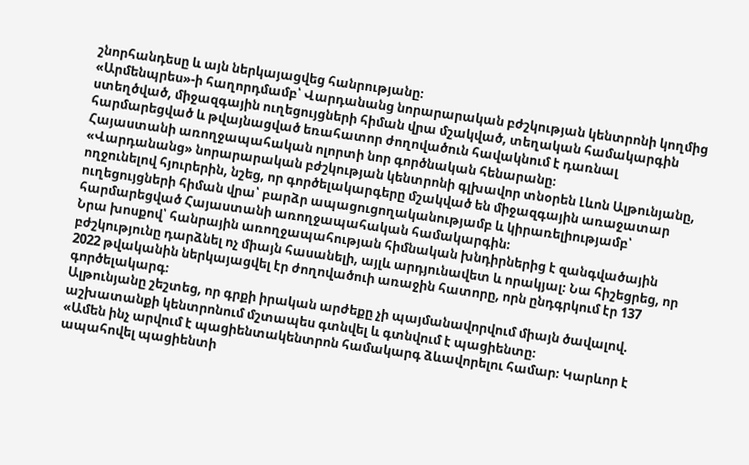շնորհանդեսը և այն ներկայացվեց հանրությանը։
«Արմենպրես»-ի հաղորդմամբ՝ Վարդանանց նորարարական բժշկության կենտրոնի կողմից ստեղծված, միջազգային ուղեցույցների հիման վրա մշակված, տեղական համակարգին հարմարեցված և թվայնացված եռահատոր ժողովածուն հավակնում է դառնալ Հայաստանի առողջապահական ոլորտի նոր գործնական հենարանը։
«Վարդանանց» նորարարական բժշկության կենտրոնի գլխավոր տնօրեն Լևոն Ալթունյանը, ողջունելով հյուրերին, նշեց, որ գործելակարգերը մշակված են միջազգային առաջատար ուղեցույցների հիման վրա՝ բարձր ապացուցողականությամբ և կիրառելիությամբ՝ հարմարեցված Հայաստանի առողջապահական համակարգին։
Նրա խոսքով՝ հանրային առողջապահության հիմնական խնդիրներից է զանգվածային բժշկությունը դարձնել ոչ միայն հասանելի, այլև արդյունավետ և որակյալ։ Նա հիշեցրեց, որ 2022 թվականին ներկայացվել էր ժողովածուի առաջին հատորը, որն ընդգրկում էր 137 գործելակարգ։
Ալթունյանը շեշտեց, որ գրքի իրական արժեքը չի պայմանավորվում միայն ծավալով. աշխատանքի կենտրոնում մշտապես գտնվել և գտնվում է պացիենտը։
«Ամեն ինչ արվում է պացիենտակենտրոն համակարգ ձևավորելու համար։ Կարևոր է ապահովել պացիենտի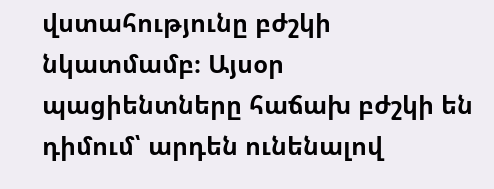վստահությունը բժշկի նկատմամբ։ Այսօր պացիենտները հաճախ բժշկի են դիմում՝ արդեն ունենալով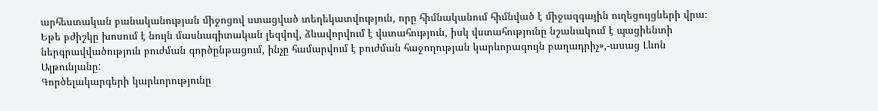արհեստական բանականության միջոցով ստացված տեղեկատվություն, որը հիմնականում հիմնված է միջազգային ուղեցույցների վրա։ Եթե բժիշկը խոսում է նույն մասնագիտական լեզվով, ձևավորվում է վստահություն, իսկ վստահությունը նշանակում է պացիենտի ներգրավվածություն բուժման գործընթացում, ինչը համարվում է բուժման հաջողության կարևորագույն բաղադրիչ»,-ասաց Լևոն Ալթունյանը:
Գործելակարգերի կարևորությունը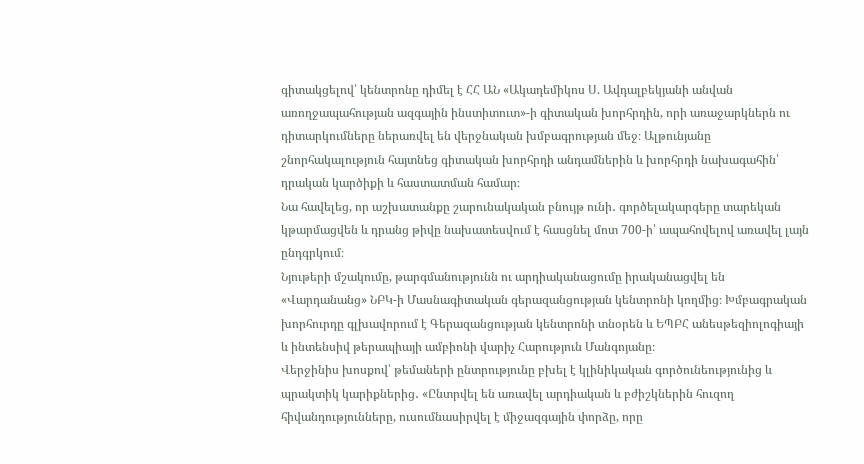գիտակցելով՝ կենտրոնը դիմել է ՀՀ ԱՆ «Ակադեմիկոս Ս. Ավդալբեկյանի անվան առողջապահության ազգային ինստիտուտ»-ի գիտական խորհրդին, որի առաջարկներն ու դիտարկումները ներառվել են վերջնական խմբագրության մեջ։ Ալթունյանը շնորհակալություն հայտնեց գիտական խորհրդի անդամներին և խորհրդի նախագահին՝ դրական կարծիքի և հաստատման համար։
Նա հավելեց, որ աշխատանքը շարունակական բնույթ ունի․ գործելակարգերը տարեկան կթարմացվեն և դրանց թիվը նախատեսվում է հասցնել մոտ 700-ի՝ ապահովելով առավել լայն ընդգրկում։
Նյութերի մշակումը, թարգմանությունն ու արդիականացումը իրականացվել են «Վարդանանց» ՆԲԿ-ի Մասնագիտական գերազանցության կենտրոնի կողմից։ Խմբագրական խորհուրդը գլխավորում է Գերազանցության կենտրոնի տնօրեն և ԵՊԲՀ անեսթեզիոլոգիայի և ինտենսիվ թերապիայի ամբիոնի վարիչ Հարություն Մանգոյանը։
Վերջինիս խոսքով՝ թեմաների ընտրությունը բխել է կլինիկական գործունեությունից և պրակտիկ կարիքներից․ «Ընտրվել են առավել արդիական և բժիշկներին հուզող հիվանդությունները, ուսումնասիրվել է միջազգային փորձը, որը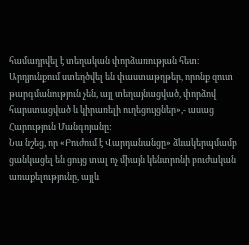համադրվել է տեղական փորձառության հետ։ Արդյունքում ստեղծվել են փաստաթղթեր, որոնք զուտ թարգմանություն չեն, այլ տեղայնացված, փորձով հարստացված և կիրառելի ուղեցույցներ»,- ասաց Հարություն Մանգոյանը:
Նա նշեց, որ «Բուժում է Վարդանանցը» ձևակերպմամբ ցանկացել են ցույց տալ ոչ միայն կենտրոնի բուժական առաքելությունը, այլև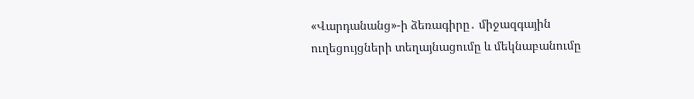«Վարդանանց»-ի ձեռագիրը․ միջազգային ուղեցույցների տեղայնացումը և մեկնաբանումը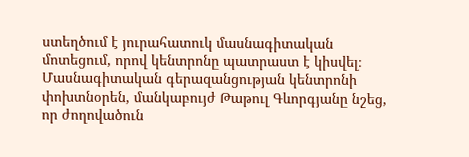ստեղծում է յուրահատուկ մասնագիտական մոտեցում, որով կենտրոնը պատրաստ է կիսվել։
Մասնագիտական գերազանցության կենտրոնի փոխտնօրեն, մանկաբույժ Թաթուլ Գևորգյանը նշեց, որ ժողովածուն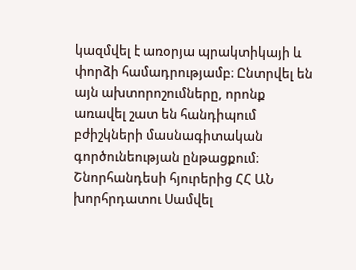կազմվել է առօրյա պրակտիկայի և փորձի համադրությամբ։ Ընտրվել են այն ախտորոշումները, որոնք առավել շատ են հանդիպում բժիշկների մասնագիտական գործունեության ընթացքում։
Շնորհանդեսի հյուրերից ՀՀ ԱՆ խորհրդատու Սամվել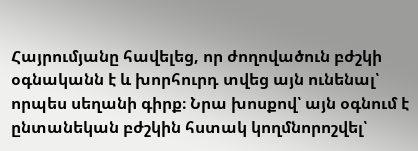Հայրումյանը հավելեց, որ ժողովածուն բժշկի օգնականն է և խորհուրդ տվեց այն ունենալ՝ որպես սեղանի գիրք։ Նրա խոսքով՝ այն օգնում է ընտանեկան բժշկին հստակ կողմնորոշվել՝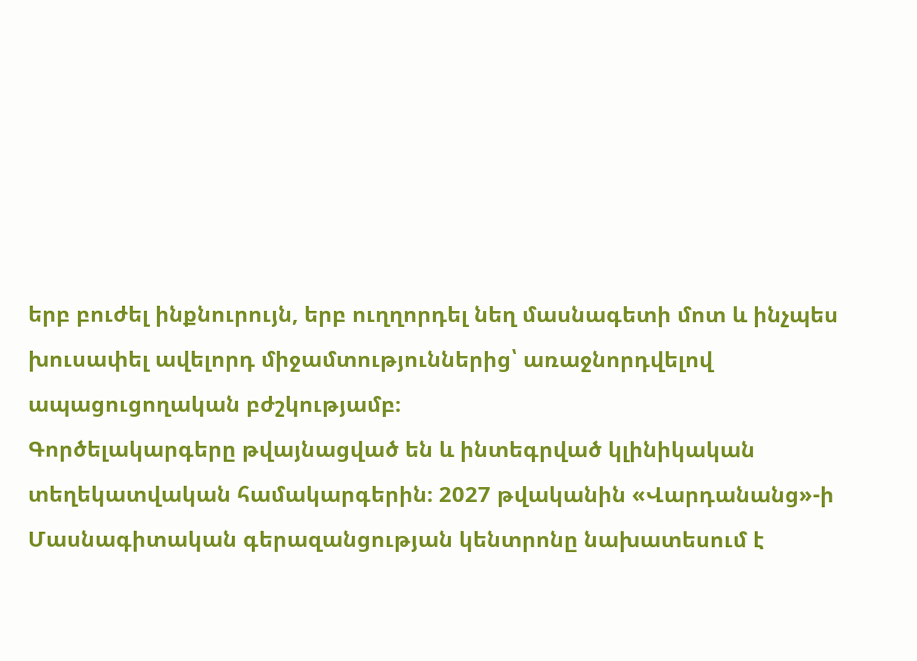երբ բուժել ինքնուրույն, երբ ուղղորդել նեղ մասնագետի մոտ և ինչպես խուսափել ավելորդ միջամտություններից՝ առաջնորդվելով ապացուցողական բժշկությամբ։
Գործելակարգերը թվայնացված են և ինտեգրված կլինիկական տեղեկատվական համակարգերին։ 2027 թվականին «Վարդանանց»-ի Մասնագիտական գերազանցության կենտրոնը նախատեսում է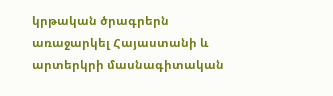կրթական ծրագրերն առաջարկել Հայաստանի և արտերկրի մասնագիտական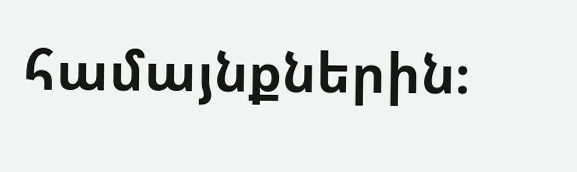համայնքներին։